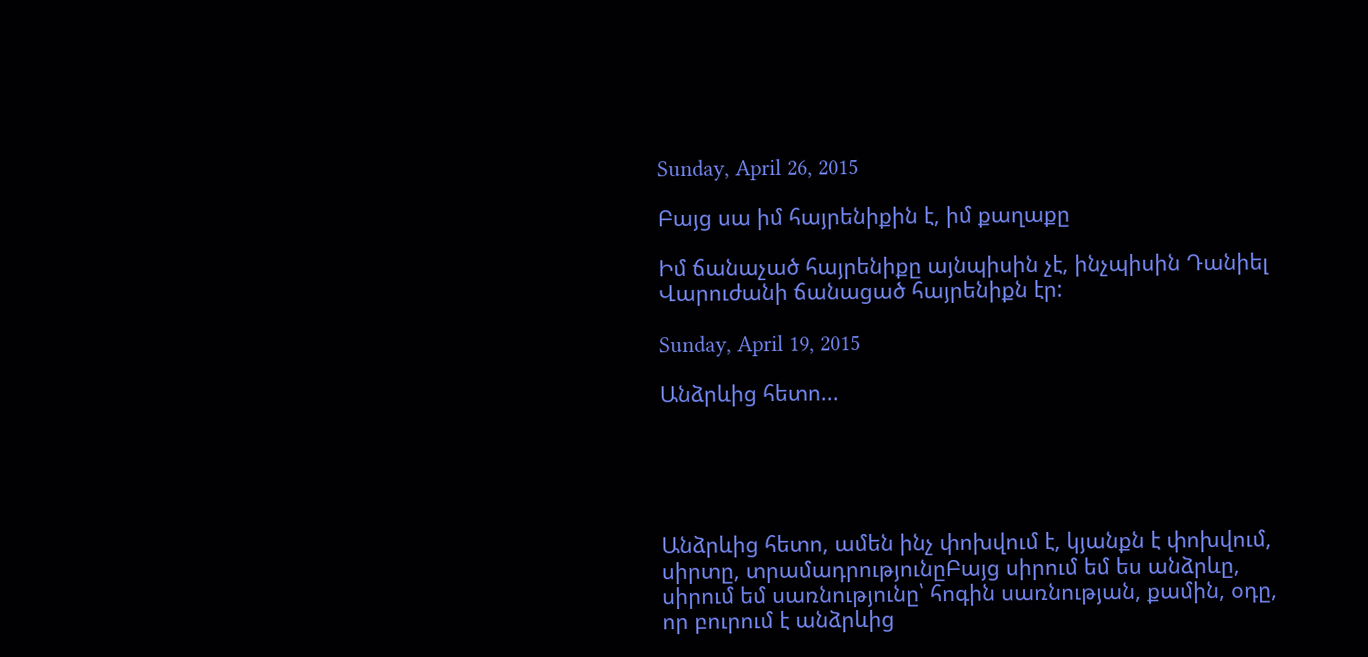Sunday, April 26, 2015

Բայց սա իմ հայրենիքին է, իմ քաղաքը

Իմ ճանաչած հայրենիքը այնպիսին չէ, ինչպիսին Դանիել Վարուժանի ճանացած հայրենիքն էր:

Sunday, April 19, 2015

Անձրևից հետո...





Անձրևից հետո, ամեն ինչ փոխվում է, կյանքն է փոխվում, սիրտը, տրամադրությունըԲայց սիրում եմ ես անձրևը, սիրում եմ սառնությունը՝ հոգին սառնության, քամին, օդը, որ բուրում է անձրևից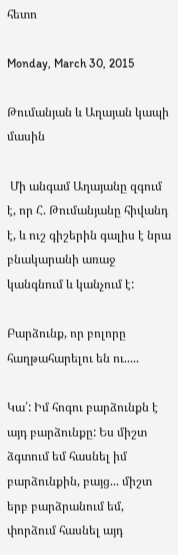հետո

Monday, March 30, 2015

Թումանյան և Աղայան կապի մասին

 Մի անգամ Աղայանը զգում է, որ Հ. Թումանյանը հիվանդ է, և ուշ գիշերին գալիս է նրա բնակարանի առաջ կանգնում և կանչում է:

Բարձունք, որ բոլորը հաղթահարելու են ու.....

Կա՛: Իմ հոգու բարձունքն է այդ բարձունքը: Ես միշտ ձգտում եմ հասնել իմ բարձունքին, բայց... միշտ երբ բարձրանում եմ, փորձում հասնել այդ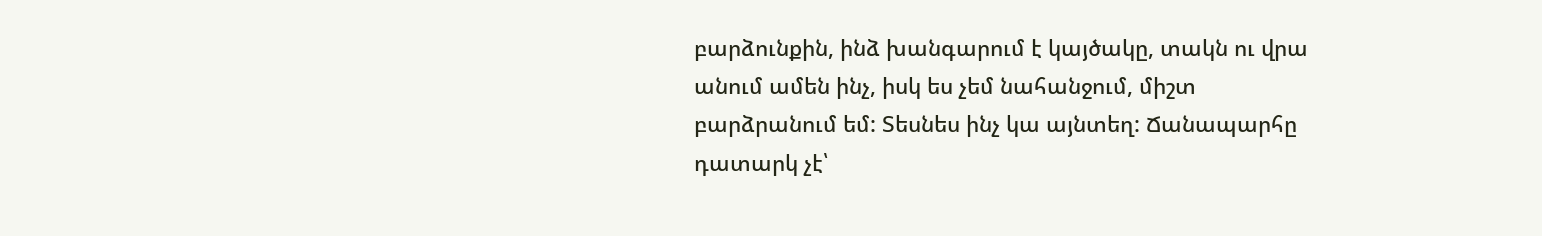բարձունքին, ինձ խանգարում է կայծակը, տակն ու վրա անում ամեն ինչ, իսկ ես չեմ նահանջում, միշտ բարձրանում եմ: Տեսնես ինչ կա այնտեղ: Ճանապարհը դատարկ չէ՝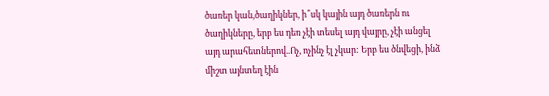ծառեր կան,ծաղիկներ, ի՞սկ կային այդ ծառերն ու ծաղիկները, երբ ես դեռ չէի տեսել այդ վայրը, չէի անցել այդ արահետներով..Ոչ, ոչինչ էլ չկար: Երբ ես ծնվեցի, ինձ միշտ այնտեղ էին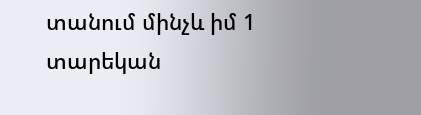տանում մինչև իմ 1 տարեկան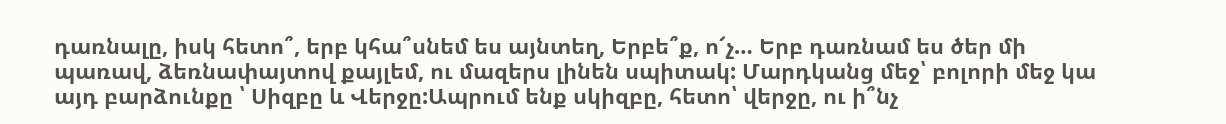դառնալը, իսկ հետո՞, երբ կհա՞սնեմ ես այնտեղ, Երբե՞ք, ո՜չ… Երբ դառնամ ես ծեր մի պառավ, ձեռնափայտով քայլեմ, ու մազերս լինեն սպիտակ: Մարդկանց մեջ՝ բոլորի մեջ կա այդ բարձունքը ՝ Սիզբը և Վերջը:Ապրում ենք սկիզբը, հետո՝ վերջը, ու ի՞նչ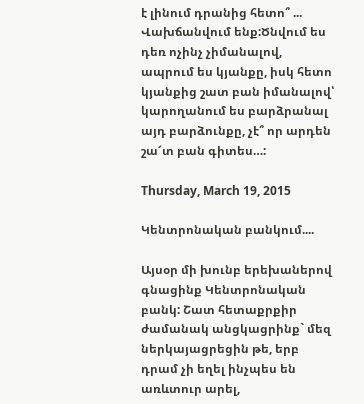է լինում դրանից հետո՞ ... Վախճանվում ենք:Ծնվում ես դեռ ոչինչ չիմանալով, ապրում ես կյանքը, իսկ հետո կյանքից շատ բան իմանալով՝ կարողանում ես բարձրանալ այդ բարձունքը, չէ՞ որ արդեն շա՜տ բան գիտես…:

Thursday, March 19, 2015

Կենտրոնական բանկում....

Այսօր մի խունբ երեխաներով գնացինք Կենտրոնական բանկ: Շատ հետաքրքիր ժամանակ անցկացրինք` մեզ ներկայացրեցին թե, երբ դրամ չի եղել ինչպես են առևտուր արել,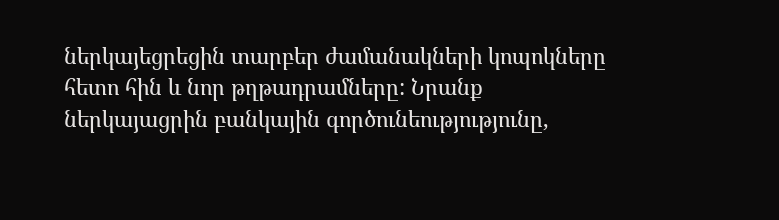ներկայեցրեցին տարբեր ժամանակների կոպոկները հետո հին և նոր թղթադրամները: Նրանք ներկայացրին բանկային գործունեությությունը,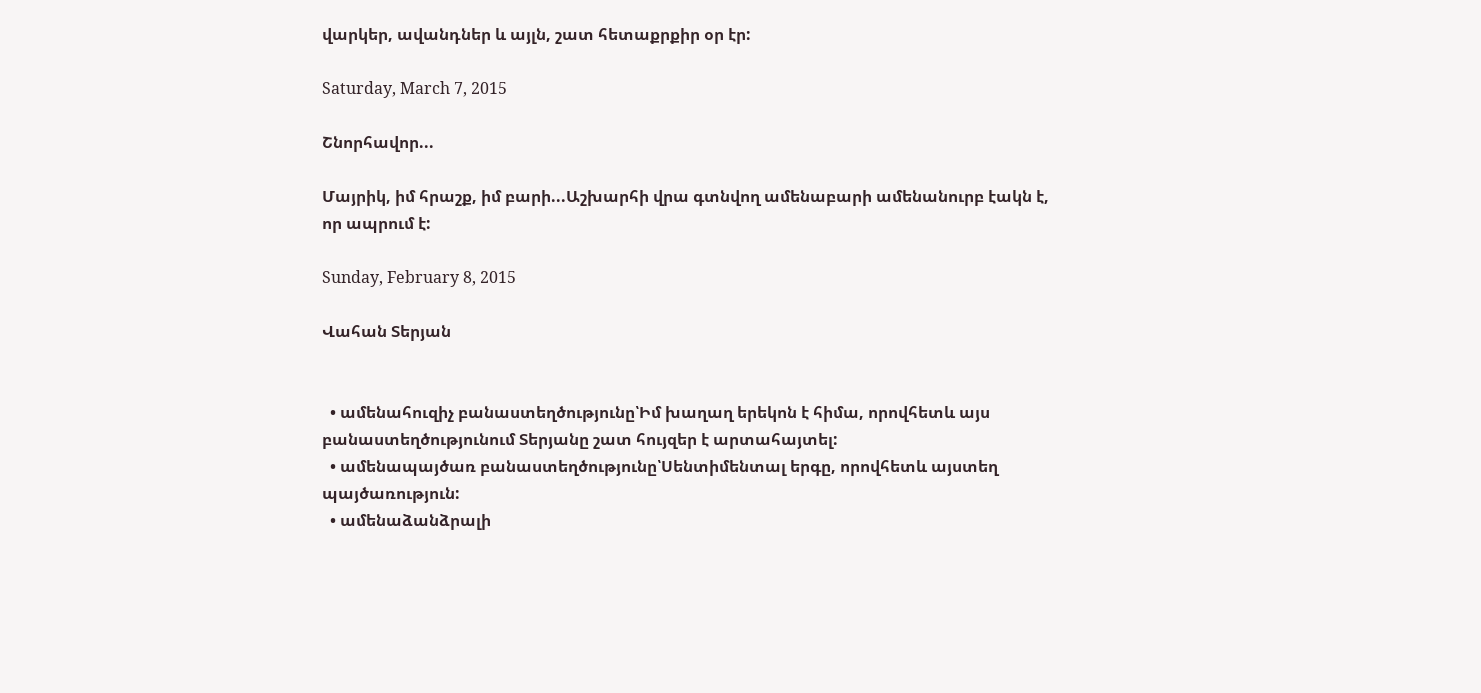վարկեր, ավանդներ և այլն, շատ հետաքրքիր օր էր:

Saturday, March 7, 2015

Շնորհավոր...

Մայրիկ, իմ հրաշք, իմ բարի...Աշխարհի վրա գտնվող ամենաբարի ամենանուրբ էակն է, որ ապրում է:

Sunday, February 8, 2015

Վահան Տերյան


  • ամենահուզիչ բանաստեղծությունը՝Իմ խաղաղ երեկոն է հիմա, որովհետև այս բանաստեղծությունում Տերյանը շատ հույզեր է արտահայտել:
  • ամենապայծառ բանաստեղծությունը՝Սենտիմենտալ երգը, որովհետև այստեղ պայծառություն:
  • ամենաձանձրալի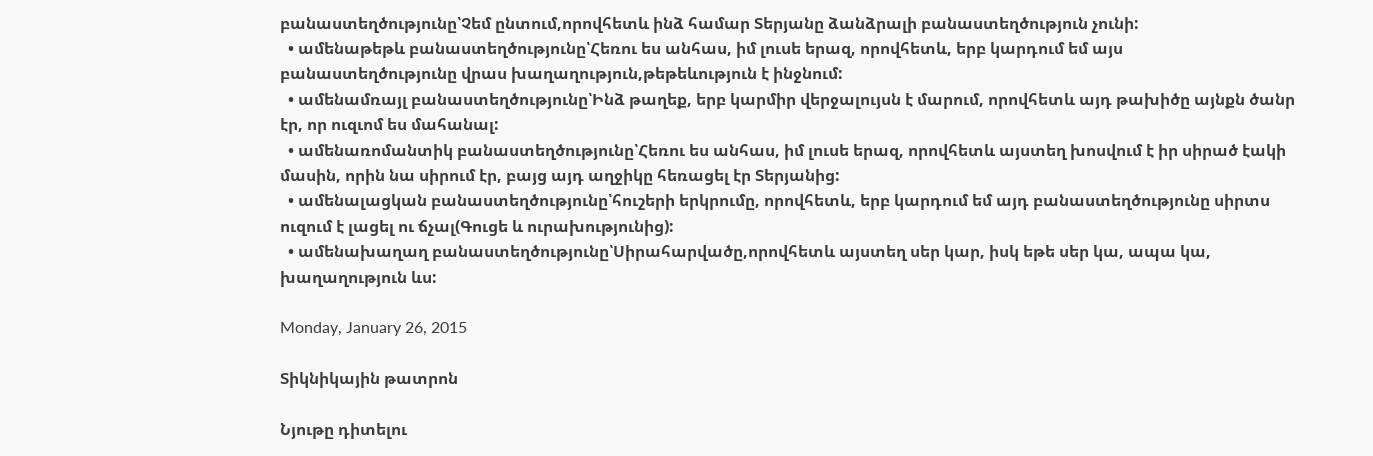բանաստեղծությունը՝Չեմ ընտում,որովհետև ինձ համար Տերյանը ձանձրալի բանաստեղծություն չունի:
  • ամենաթեթև բանաստեղծությունը՝Հեռու ես անհաս, իմ լուսե երազ, որովհետև, երբ կարդում եմ այս բանաստեղծությունը վրաս խաղաղություն,թեթեևություն է ինջնում:
  • ամենամռայլ բանաստեղծությունը՝Ինձ թաղեք, երբ կարմիր վերջալույսն է մարում, որովհետև այդ թախիծը այնքն ծանր էր, որ ուզւոմ ես մահանալ:
  • ամենառոմանտիկ բանաստեղծությունը՝Հեռու ես անհաս, իմ լուսե երազ, որովհետև այստեղ խոսվում է իր սիրած էակի մասին, որին նա սիրում էր, բայց այդ աղջիկը հեռացել էր Տերյանից:
  • ամենալացկան բանաստեղծությունը՝հուշերի երկրումը, որովհետև, երբ կարդում եմ այդ բանաստեղծությունը սիրտս ուզում է լացել ու ճչալ(Գուցե և ուրախությունից):
  • ամենախաղաղ բանաստեղծությունը՝Սիրահարվածը,որովհետև այստեղ սեր կար, իսկ եթե սեր կա, ապա կա, խաղաղություն ևս:

Monday, January 26, 2015

Տիկնիկային թատրոն

Նյութը դիտելու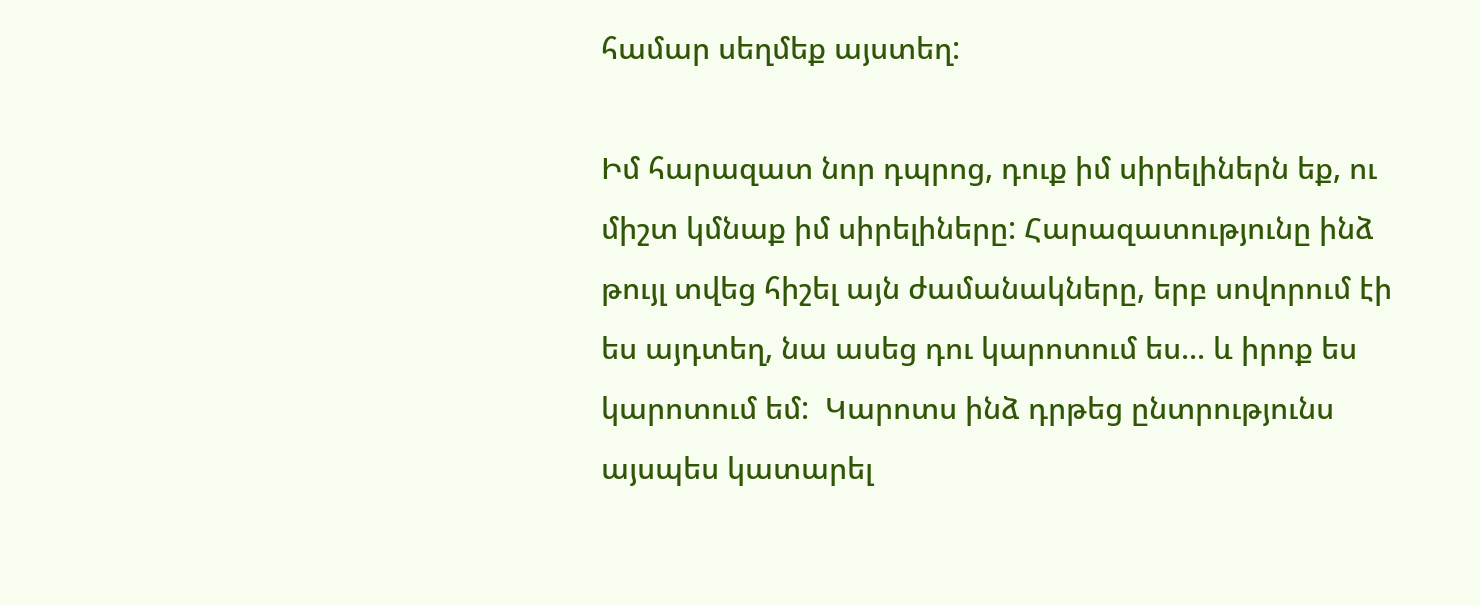համար սեղմեք այստեղ:

Իմ հարազատ նոր դպրոց, դուք իմ սիրելիներն եք, ու միշտ կմնաք իմ սիրելիները: Հարազատությունը ինձ թույլ տվեց հիշել այն ժամանակները, երբ սովորում էի ես այդտեղ, նա ասեց դու կարոտում ես... և իրոք ես կարոտում եմ:  Կարոտս ինձ դրթեց ընտրությունս այսպես կատարել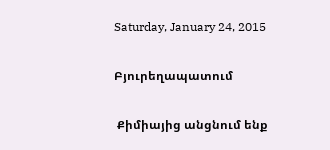Saturday, January 24, 2015

Բյուրեղապատում

 Քիմիայից անցնում ենք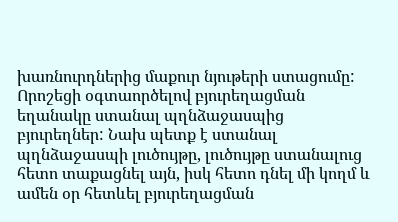խառնուրդներից մաքուր նյութերի ստացումը:
Որոշեցի օգտաործելով բյուրեղացման եղանակը ստանալ պղնձաջասպից բյուրեղներ: Նախ պետք է ստանալ պղնձաջասպի լուծույթը, լուծույթը ստանալուց հետո տաքացնել այն, իսկ հետո դնել մի կողմ և ամեն օր հետևել բյուրեղացման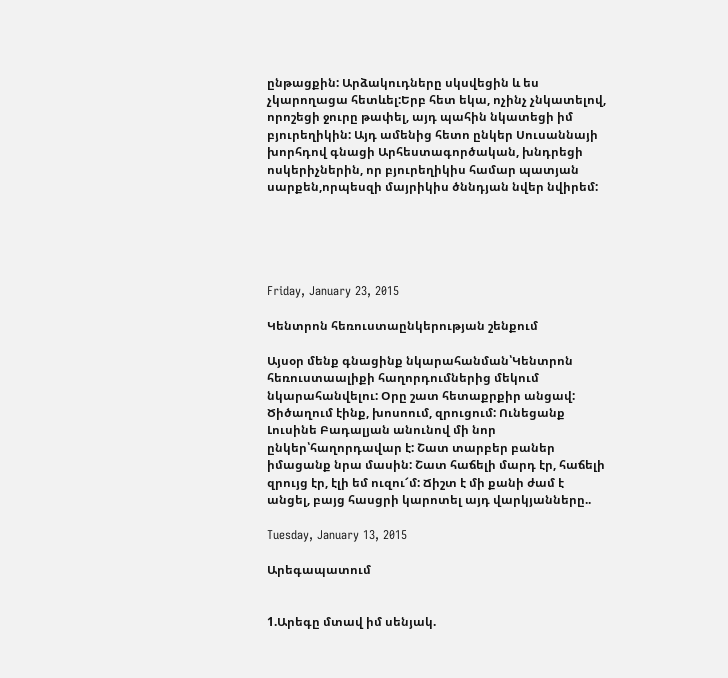ընթացքին: Արձակուդները սկսվեցին և ես չկարողացա հետևել:Երբ հետ եկա, ոչինչ չնկատելով, որոշեցի ջուրը թափել, այդ պահին նկատեցի իմ բյուրեղիկին: Այդ ամենից հետո ընկեր Սուսաննայի խորհդով գնացի Արհեստագործական, խնդրեցի ոսկերիչներին, որ բյուրեղիկիս համար պատյան սարքեն,որպեսզի մայրիկիս ծննդյան նվեր նվիրեմ:





Friday, January 23, 2015

Կենտրոն հեռուստաընկերության շենքում

Այսօր մենք գնացինք նկարահանման՝Կենտրոն հեռուստաալիքի հաղորդումներից մեկում նկարահանվելու: Օրը շատ հետաքրքիր անցավ: Ծիծաղում էինք, խոսոում, զրուցում: Ունեցանք Լուսինե Բադալյան անունով մի նոր ընկեր՝հաղորդավար է: Շատ տարբեր բաներ իմացանք նրա մասին: Շատ հաճելի մարդ էր, հաճելի զրույց էր, էլի եմ ուզու՜մ: Ճիշտ է մի քանի ժամ է անցել, բայց հասցրի կարոտել այդ վարկյանները..

Tuesday, January 13, 2015

Արեգապատում


1.Արեգը մտավ իմ սենյակ.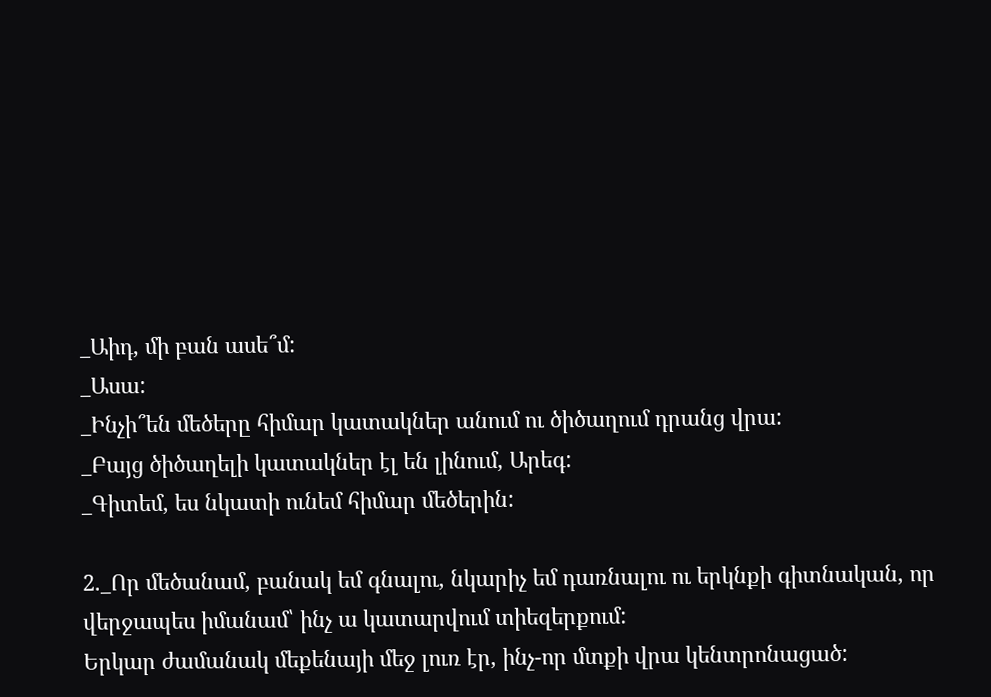_Աիդ, մի բան ասե՞մ:
_Ասա:
_Ինչի՞են մեծերը հիմար կատակներ անում ու ծիծաղում դրանց վրա:
_Բայց ծիծաղելի կատակներ էլ են լինում, Արեգ:
_Գիտեմ, ես նկատի ունեմ հիմար մեծերին:

2._Որ մեծանամ, բանակ եմ գնալու, նկարիչ եմ դառնալու ու երկնքի գիտնական, որ վերջապես իմանամ՝ ինչ ա կատարվում տիեզերքում:
Երկար ժամանակ մեքենայի մեջ լուռ էր, ինչ-որ մտքի վրա կենտրոնացած: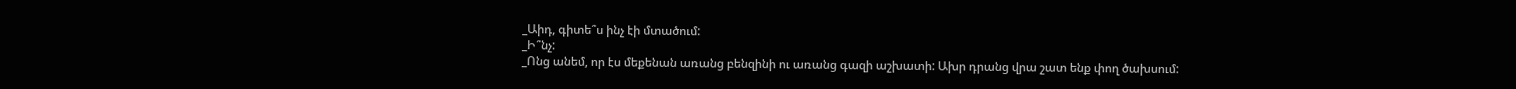_Աիդ, գիտե՞ս ինչ էի մտածում:
_Ի՞նչ:
_Ոնց անեմ, որ էս մեքենան առանց բենզինի ու առանց գազի աշխատի: Ախր դրանց վրա շատ ենք փող ծախսում: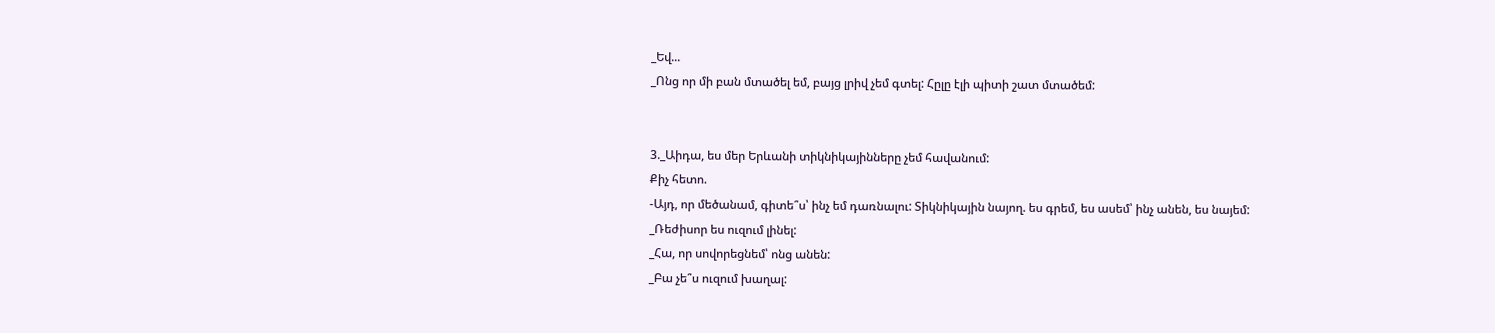_Եվ...
_Ոնց որ մի բան մտածել եմ, բայց լրիվ չեմ գտել: Հըլը էլի պիտի շատ մտածեմ:


3._Աիդա, ես մեր Երևանի տիկնիկայինները չեմ հավանում:
Քիչ հետո.
-Այդ, որ մեծանամ, գիտե՞ս՝ ինչ եմ դառնալու: Տիկնիկային նայող. ես գրեմ, ես ասեմ՝ ինչ անեն, ես նայեմ:
_Ռեժիսոր ես ուզում լինել:
_Հա, որ սովորեցնեմ՝ ոնց անեն:
_Բա չե՞ս ուզում խաղալ: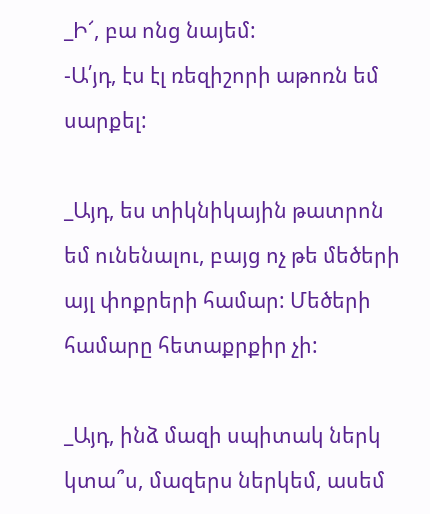_Ի՜, բա ոնց նայեմ:
-Ա՛յդ, էս էլ ռեզիշորի աթոռն եմ սարքել:

_Այդ, ես տիկնիկային թատրոն եմ ունենալու, բայց ոչ թե մեծերի այլ փոքրերի համար: Մեծերի համարը հետաքրքիր չի:

_Այդ, ինձ մազի սպիտակ ներկ կտա՞ս, մազերս ներկեմ, ասեմ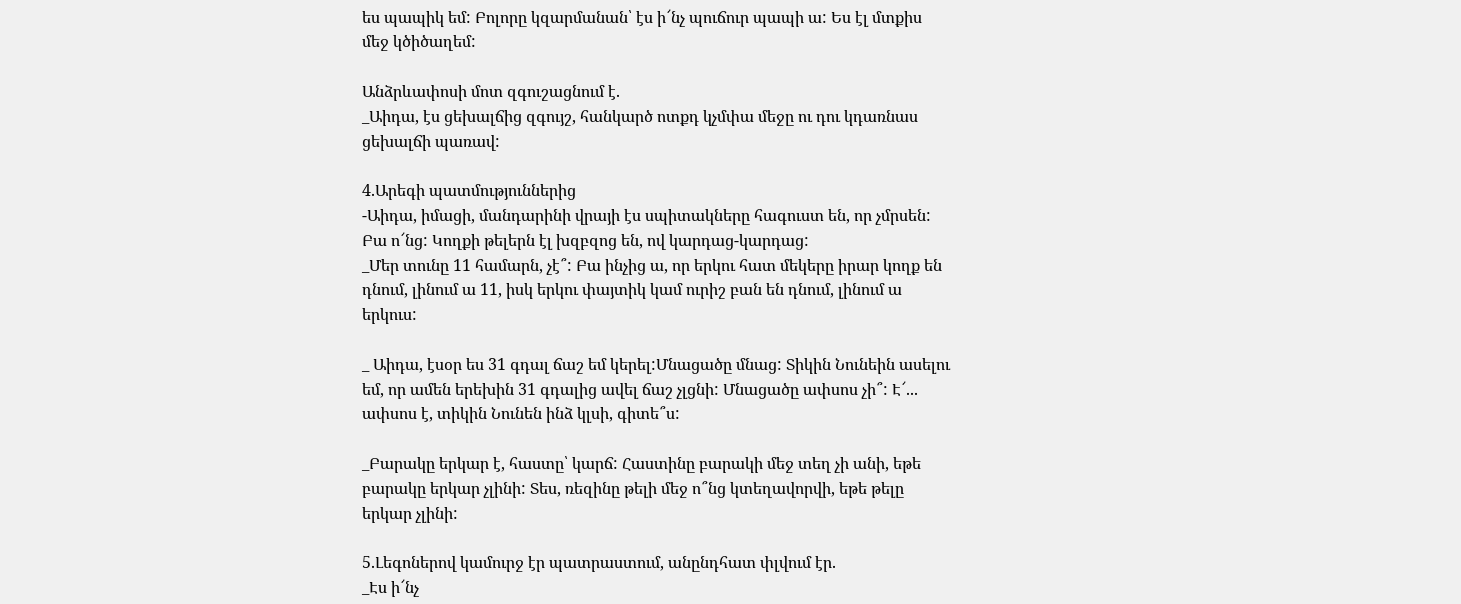ես պապիկ եմ: Բոլորը կզարմանան՝ էս ի՜նչ պուճուր պապի ա: Ես էլ մտքիս մեջ կծիծաղեմ:

Անձրևափոսի մոտ զգուշացնում է.
_Աիդա, էս ցեխալճից զգույշ, հանկարծ ոտքդ կչմփա մեջը ու դու կդառնաս ցեխալճի պառավ:

4.Արեգի պատմություններից
-Աիդա, իմացի, մանդարինի վրայի էս սպիտակները հագուստ են, որ չմրսեն: Բա ո՜նց: Կողքի թելերն էլ խզբզոց են, ով կարդաց-կարդաց:
_Մեր տունը 11 համարն, չէ՞: Բա ինչից ա, որ երկու հատ մեկերը իրար կողք են դնում, լինում ա 11, իսկ երկու փայտիկ կամ ուրիշ բան են դնում, լինում ա երկուս:

_ Աիդա, էսօր ես 31 գդալ ճաշ եմ կերել:Մնացածը մնաց: Տիկին Նունեին ասելու եմ, որ ամեն երեխին 31 գդալից ավել ճաշ չլցնի: Մնացածը ափսոս չի՞: Է՜... ափսոս է, տիկին Նունեն ինձ կլսի, գիտե՞ս:

_Բարակը երկար է, հաստը՝ կարճ: Հաստինը բարակի մեջ տեղ չի անի, եթե բարակը երկար չլինի: Տես, ռեզինը թելի մեջ ո՞նց կտեղավորվի, եթե թելը երկար չլինի:

5.Լեգոներով կամուրջ էր պատրաստում, անընդհատ փլվում էր.
_Էս ի՜նչ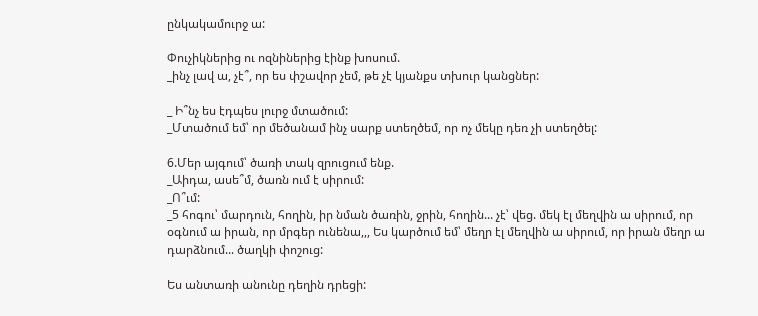ընկակամուրջ ա:

Փուչիկներից ու ոզնիներից էինք խոսում.
_ինչ լավ ա, չէ՞, որ ես փշավոր չեմ, թե չէ կյանքս տխուր կանցներ:

_ Ի՞նչ ես էդպես լուրջ մտածում:
_Մտածում եմ՝ որ մեծանամ ինչ սարք ստեղծեմ, որ ոչ մեկը դեռ չի ստեղծել:

6.Մեր այգում՝ ծառի տակ զրուցում ենք.
_Աիդա, ասե՞մ, ծառն ում է սիրում:
_Ո՞ւմ:
_5 հոգու՝ մարդուն, հողին, իր նման ծառին, ջրին, հողին... չէ՝ վեց. մեկ էլ մեղվին ա սիրում, որ օգնում ա իրան, որ մրգեր ունենա,,, Ես կարծում եմ՝ մեղր էլ մեղվին ա սիրում, որ իրան մեղր ա դարձնում... ծաղկի փոշուց:

Ես անտառի անունը դեղին դրեցի: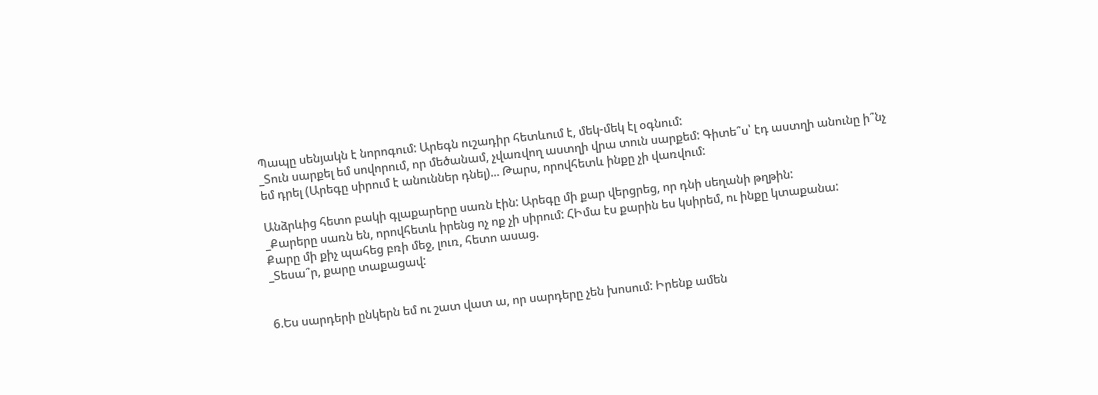Պապը սենյակն է նորոգում: Արեգն ուշադիր հետևում է, մեկ-մեկ էլ օգնում:
_Տուն սարքել եմ սովորում, որ մեծանամ, չվառվող աստղի վրա տուն սարքեմ: Գիտե՞ս՝ էդ աստղի անունը ի՞նչ եմ դրել (Արեգը սիրում է անուններ դնել)... Թարս, որովհետև ինքը չի վառվում:

Անձրևից հետո բակի գլաքարերը սառն էին: Արեգը մի քար վերցրեց, որ դնի սեղանի թղթին:
_Քարերը սառն են, որովհետև իրենց ոչ ոք չի սիրում: ՀԻմա էս քարին ես կսիրեմ, ու ինքը կտաքանա:
Քարը մի քիչ պահեց բռի մեջ, լուռ, հետո ասաց.
_Տեսա՞ր, քարը տաքացավ:


6.Ես սարդերի ընկերն եմ ու շատ վատ ա, որ սարդերը չեն խոսում: Իրենք ամեն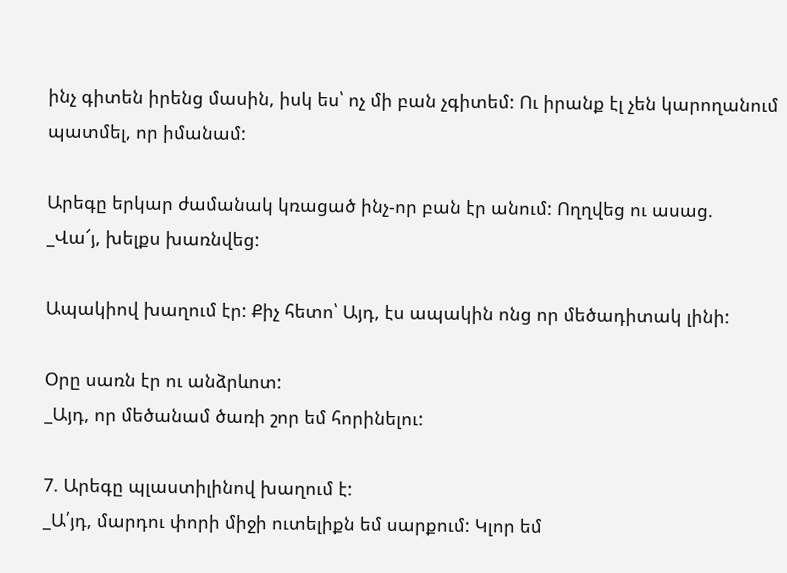ինչ գիտեն իրենց մասին, իսկ ես՝ ոչ մի բան չգիտեմ: Ու իրանք էլ չեն կարողանում պատմել, որ իմանամ:

Արեգը երկար ժամանակ կռացած ինչ-որ բան էր անում: Ողղվեց ու ասաց.
_Վա՜յ, խելքս խառնվեց:

Ապակիով խաղում էր: Քիչ հետո՝ Այդ, էս ապակին ոնց որ մեծադիտակ լինի:

Օրը սառն էր ու անձրևոտ:
_Այդ, որ մեծանամ ծառի շոր եմ հորինելու:

7. Արեգը պլաստիլինով խաղում է:
_Ա՛յդ, մարդու փորի միջի ուտելիքն եմ սարքում: Կլոր եմ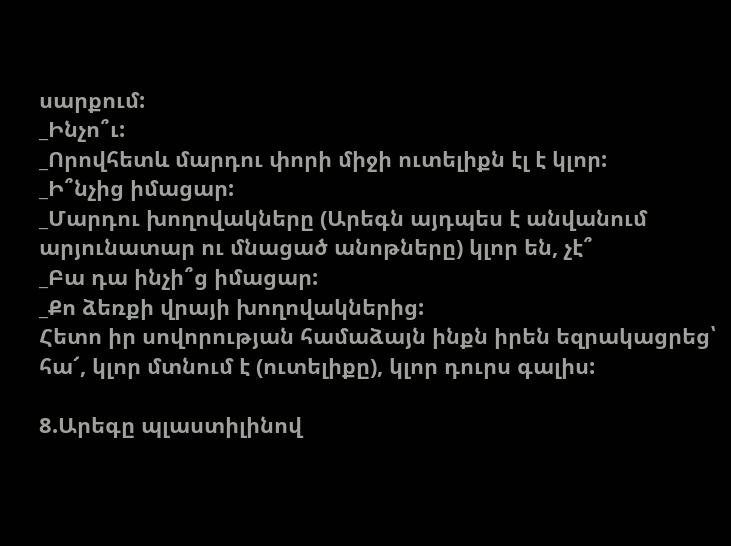սարքում:
_Ինչո՞ւ:
_Որովհետև մարդու փորի միջի ուտելիքն էլ է կլոր:
_Ի՞նչից իմացար:
_Մարդու խողովակները (Արեգն այդպես է անվանում արյունատար ու մնացած անոթները) կլոր են, չէ՞
_Բա դա ինչի՞ց իմացար:
_Քո ձեռքի վրայի խողովակներից:
Հետո իր սովորության համաձայն ինքն իրեն եզրակացրեց՝ հա՜, կլոր մտնում է (ուտելիքը), կլոր դուրս գալիս:

8.Արեգը պլաստիլինով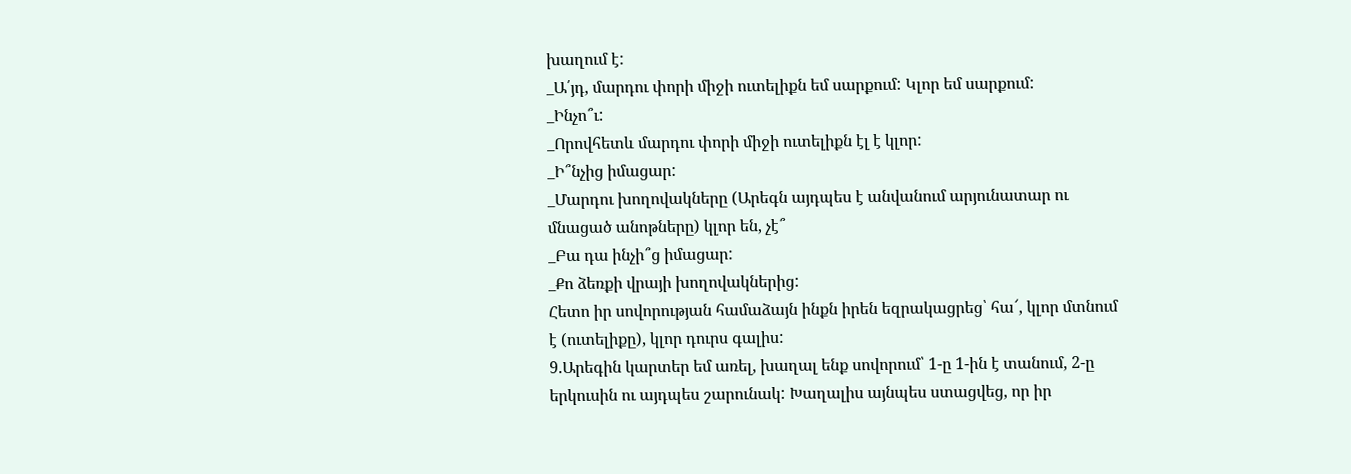խաղում է:
_Ա՛յդ, մարդու փորի միջի ուտելիքն եմ սարքում: Կլոր եմ սարքում:
_Ինչո՞ւ:
_Որովհետև մարդու փորի միջի ուտելիքն էլ է կլոր:
_Ի՞նչից իմացար:
_Մարդու խողովակները (Արեգն այդպես է անվանում արյունատար ու մնացած անոթները) կլոր են, չէ՞
_Բա դա ինչի՞ց իմացար:
_Քո ձեռքի վրայի խողովակներից:
Հետո իր սովորության համաձայն ինքն իրեն եզրակացրեց՝ հա՜, կլոր մտնում է (ուտելիքը), կլոր դուրս գալիս:
9.Արեգին կարտեր եմ առել, խաղալ ենք սովորում՝ 1-ը 1-ին է տանում, 2-ը երկուսին ու այդպես շարունակ: Խաղալիս այնպես ստացվեց, որ իր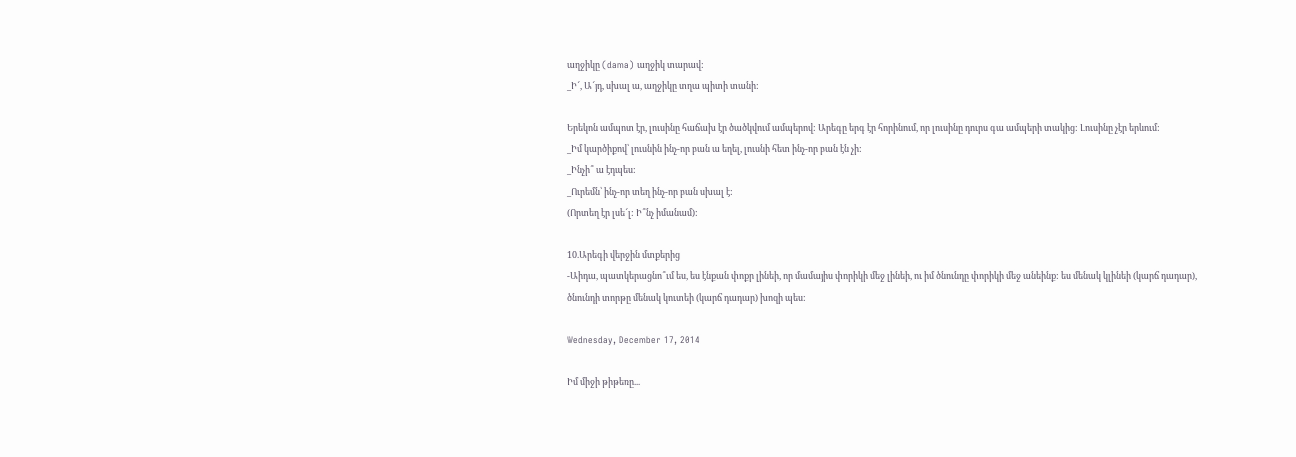աղջիկը (dama) աղջիկ տարավ:
_Ի՜, Ա՜յդ, սխալ ա, աղջիկը տղա պիտի տանի:

Երեկոն ամպոտ էր, լուսինը հաճախ էր ծածկվում ամպերով: Արեգը երգ էր հորինում, որ լուսինը դուրս գա ամպերի տակից: Լուսինը չէր երևում:
_Իմ կարծիքով՝ լուսնին ինչ-որ բան ա եղել, լուսնի հետ ինչ-որ բան էն չի:
_Ինչի՞ ա էդպես:
_Ուրեմն՝ ինչ-որ տեղ ինչ-որ բան սխալ է:
(Որտեղ էր լսե՜լ: Ի՞նչ իմանամ):

10.Արեգի վերջին մտքերից
-Աիդա, պատկերացնո՞ւմ ես, ես էնքան փոքր լինեի, որ մամայիս փորիկի մեջ լինեի, ու իմ ծնունդը փորիկի մեջ անեինք: ես մենակ կլինեի (կարճ դադար), ծնունդի տորթը մենակ կուտեի (կարճ դադար) խոզի պես:

Wednesday, December 17, 2014

Իմ միջի թիթեռը...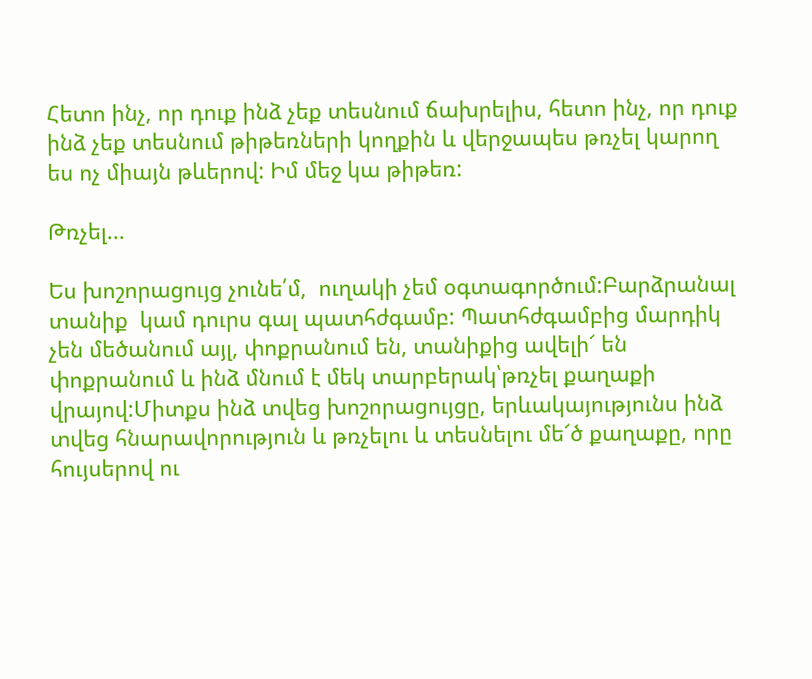Հետո ինչ, որ դուք ինձ չեք տեսնում ճախրելիս, հետո ինչ, որ դուք ինձ չեք տեսնում թիթեռների կողքին և վերջապես թռչել կարող ես ոչ միայն թևերով: Իմ մեջ կա թիթեռ:

Թռչել...

Ես խոշորացույց չունե՛մ,  ուղակի չեմ օգտագործում:Բարձրանալ տանիք  կամ դուրս գալ պատհժգամբ: Պատհժգամբից մարդիկ չեն մեծանում այլ, փոքրանում են, տանիքից ավելի՜ են փոքրանում և ինձ մնում է մեկ տարբերակ՝թռչել քաղաքի վրայով:Միտքս ինձ տվեց խոշորացույցը, երևակայությունս ինձ տվեց հնարավորություն և թռչելու և տեսնելու մե՜ծ քաղաքը, որը հույսերով ու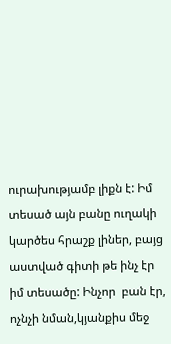ուրախությամբ լիքն է: Իմ տեսած այն բանը ուղակի կարծես հրաշք լիներ, բայց աստված գիտի թե ինչ էր իմ տեսածը: Ինչոր  բան էր, ոչնչի նման,կյանքիս մեջ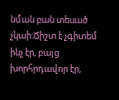նման բան տեսած չկաի:Ճիշտ է չգիտեմ ինչ էր, բայց խորհրդավոր էր,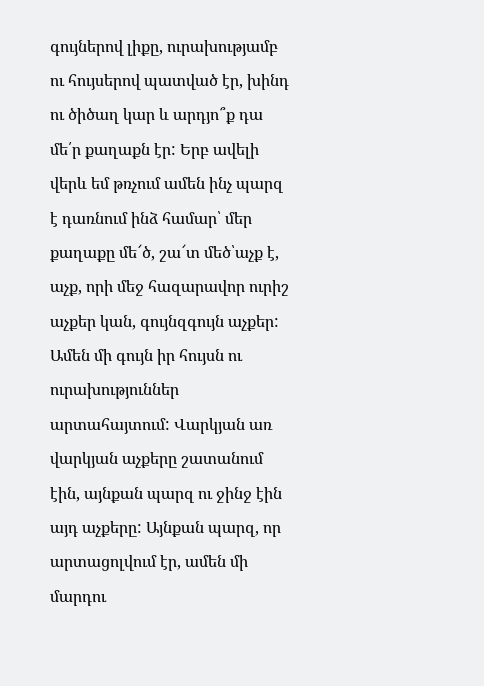գույներով լիքը, ուրախությամբ ու հույսերով պատված էր, խինդ ու ծիծաղ կար և արդյո՞ք դա մե՛ր քաղաքն էր: Երբ ավելի վերև եմ թռչում ամեն ինչ պարզ է դառնում ինձ համար՝ մեր քաղաքը մե՜ծ, շա՜տ մեծ՝աչք է, աչք, որի մեջ հազարավոր ուրիշ աչքեր կան, գույնզգույն աչքեր: Ամեն մի գույն իր հույսն ու ուրախություններ արտահայտում: Վարկյան առ վարկյան աչքերը շատանում էին, այնքան պարզ ու ջինջ էին այդ աչքերը: Այնքան պարզ, որ արտացոլվում էր, ամեն մի մարդու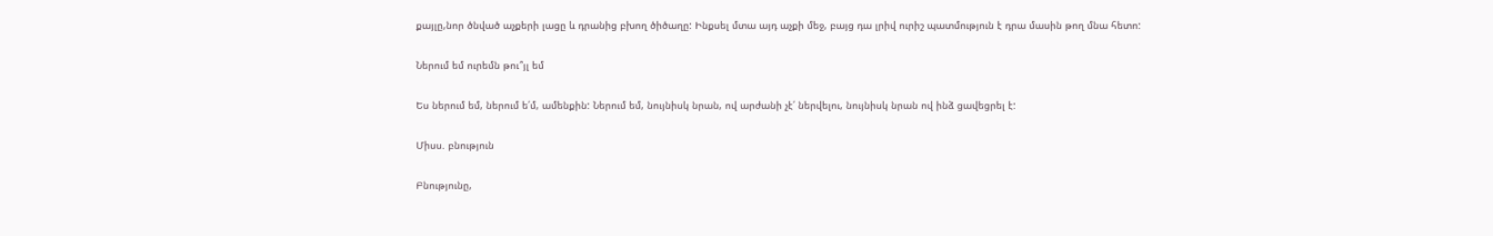քայլը,նոր ծնված աչքերի լացը և դրանից բխող ծիծաղը: Ինքսել մտա այդ աչքի մեջ, բայց դա լրիվ ուրիշ պատմություն է դրա մասին թող մնա հետո:

Ներում եմ ուրեմն թու՞յլ եմ

Ես ներում եմ, ներում ե՛մ, ամենքին: Ներում եմ, նույնիսկ նրան, ով արժանի չէ՛ ներվելու, նույնիսկ նրան ով ինձ ցավեցրել է:

Միսս. բնություն

Բնությունը,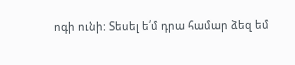ոգի ունի: Տեսել ե՛մ դրա համար ձեզ եմ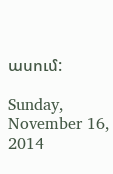ասում:

Sunday, November 16, 2014